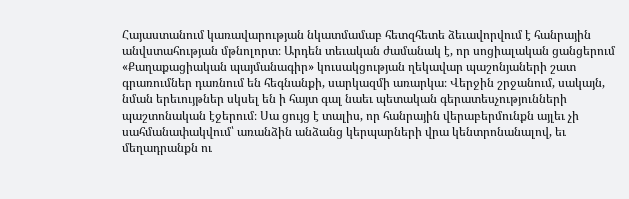Հայաստանում կառավարության նկատմամաբ հետզհետե ձեւավորվում է հանրային անվստահության մթնոլորտ։ Արդեն տեւական ժամանակ է, որ սոցիալական ցանցերում «Քաղաքացիական պայմանագիր» կուսակցության ղեկավար պաշոնյաների շատ գրառումներ դառնում են հեգնանքի, սարկազմի առարկա։ Վերջին շրջանում, սակայն, նման երեւույթներ սկսել են ի հայտ գալ նաեւ պետական գերատեսչությունների պաշտոնական էջերում։ Սա ցույց է տալիս, որ հանրային վերաբերմունքն այլեւ չի սահմանափակվում՝ առանձին անձանց կերպարների վրա կենտրոնանալով, եւ մեղադրանքն ու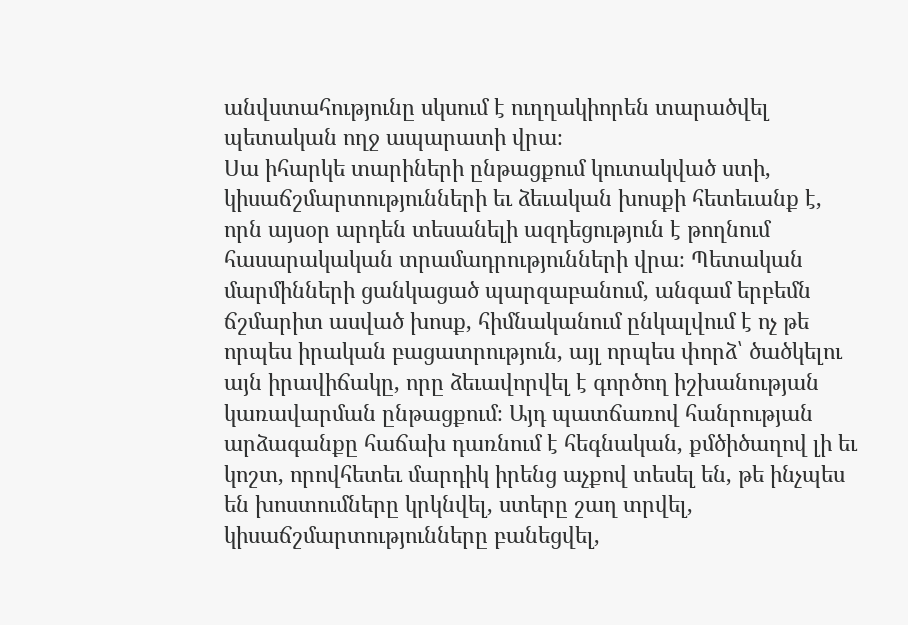անվստահությունը սկսում է ուղղակիորեն տարածվել պետական ողջ ապարատի վրա։
Սա իհարկե տարիների ընթացքում կուտակված ստի, կիսաճշմարտությունների եւ ձեւական խոսքի հետեւանք է, որն այսօր արդեն տեսանելի ազդեցություն է թողնում հասարակական տրամադրությունների վրա։ Պետական մարմինների ցանկացած պարզաբանում, անգամ երբեմն ճշմարիտ ասված խոսք, հիմնականում ընկալվում է ոչ թե որպես իրական բացատրություն, այլ որպես փորձ՝ ծածկելու այն իրավիճակը, որը ձեւավորվել է գործող իշխանության կառավարման ընթացքում։ Այդ պատճառով հանրության արձագանքը հաճախ դառնում է հեգնական, քմծիծաղով լի եւ կոշտ, որովհետեւ մարդիկ իրենց աչքով տեսել են, թե ինչպես են խոստումները կրկնվել, ստերը շաղ տրվել, կիսաճշմարտությունները բանեցվել,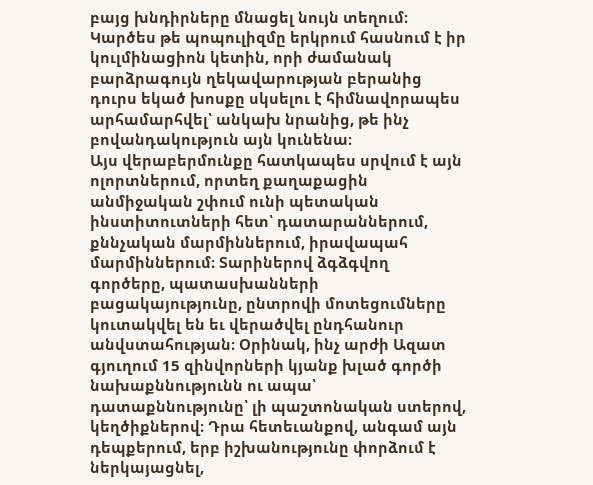բայց խնդիրները մնացել նույն տեղում։ Կարծես թե պոպուլիզմը երկրում հասնում է իր կուլմինացիոն կետին, որի ժամանակ բարձրագույն ղեկավարության բերանից դուրս եկած խոսքը սկսելու է հիմնավորապես արհամարհվել՝ անկախ նրանից, թե ինչ բովանդակություն այն կունենա։
Այս վերաբերմունքը հատկապես սրվում է այն ոլորտներում, որտեղ քաղաքացին անմիջական շփում ունի պետական ինստիտուտների հետ՝ դատարաններում, քննչական մարմիններում, իրավապահ մարմիններում։ Տարիներով ձգձգվող գործերը, պատասխանների բացակայությունը, ընտրովի մոտեցումները կուտակվել են եւ վերածվել ընդհանուր անվստահության։ Օրինակ, ինչ արժի Ազատ գյուղում 15 զինվորների կյանք խլած գործի նախաքննությունն ու ապա՝ դատաքննությունը՝ լի պաշտոնական ստերով, կեղծիքներով։ Դրա հետեւանքով, անգամ այն դեպքերում, երբ իշխանությունը փորձում է ներկայացնել,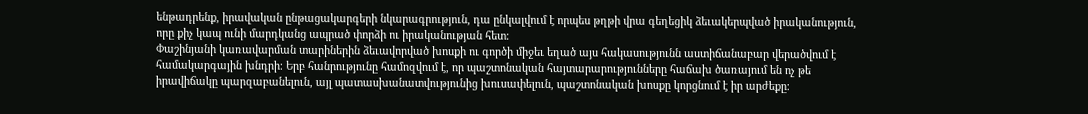ենթադրենք, իրավական ընթացակարգերի նկարագրություն, դա ընկալվում է որպես թղթի վրա գեղեցիկ ձեւակերպված իրականություն, որը քիչ կապ ունի մարդկանց ապրած փորձի ու իրականության հետ։
Փաշինյանի կառավարման տարիներին ձեւավորված խոսքի ու գործի միջեւ եղած այս հակասությունն աստիճանաբար վերածվում է համակարգային խնդրի։ Երբ հանրությունը համոզվում է, որ պաշտոնական հայտարարությունները հաճախ ծառայում են ոչ թե իրավիճակը պարզաբանելուն, այլ պատասխանատվությունից խուսափելուն, պաշտոնական խոսքը կորցնում է իր արժեքը։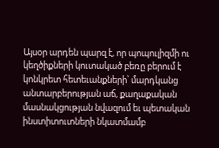Այսօր արդեն պարզ է, որ պոպուլիզմի ու կեղծիքների կուտակած բեռը բերում է կոնկրետ հետեւանքների՝ մարդկանց անտարբերության աճ, քաղաքական մասնակցության նվազում եւ պետական ինստիտուտների նկատմամբ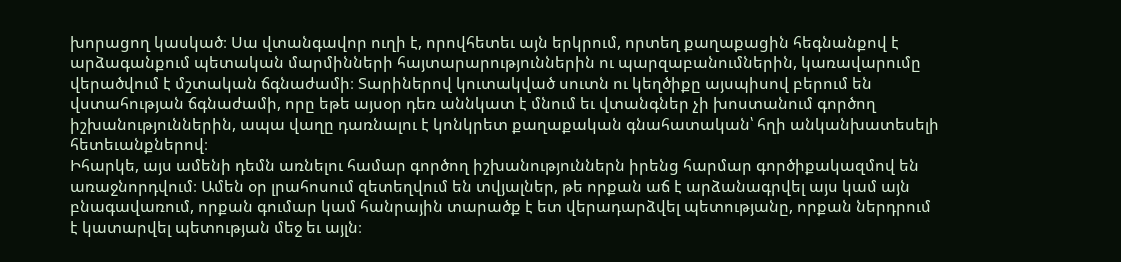խորացող կասկած։ Սա վտանգավոր ուղի է, որովհետեւ այն երկրում, որտեղ քաղաքացին հեգնանքով է արձագանքում պետական մարմինների հայտարարություններին ու պարզաբանումներին, կառավարումը վերածվում է մշտական ճգնաժամի։ Տարիներով կուտակված սուտն ու կեղծիքը այսպիսով բերում են վստահության ճգնաժամի, որը եթե այսօր դեռ աննկատ է մնում եւ վտանգներ չի խոստանում գործող իշխանություններին, ապա վաղը դառնալու է կոնկրետ քաղաքական գնահատական՝ հղի անկանխատեսելի հետեւանքներով։
Իհարկե, այս ամենի դեմն առնելու համար գործող իշխանություններն իրենց հարմար գործիքակազմով են առաջնորդվում։ Ամեն օր լրահոսում զետեղվում են տվյալներ, թե որքան աճ է արձանագրվել այս կամ այն բնագավառում, որքան գումար կամ հանրային տարածք է ետ վերադարձվել պետությանը, որքան ներդրում է կատարվել պետության մեջ եւ այլն։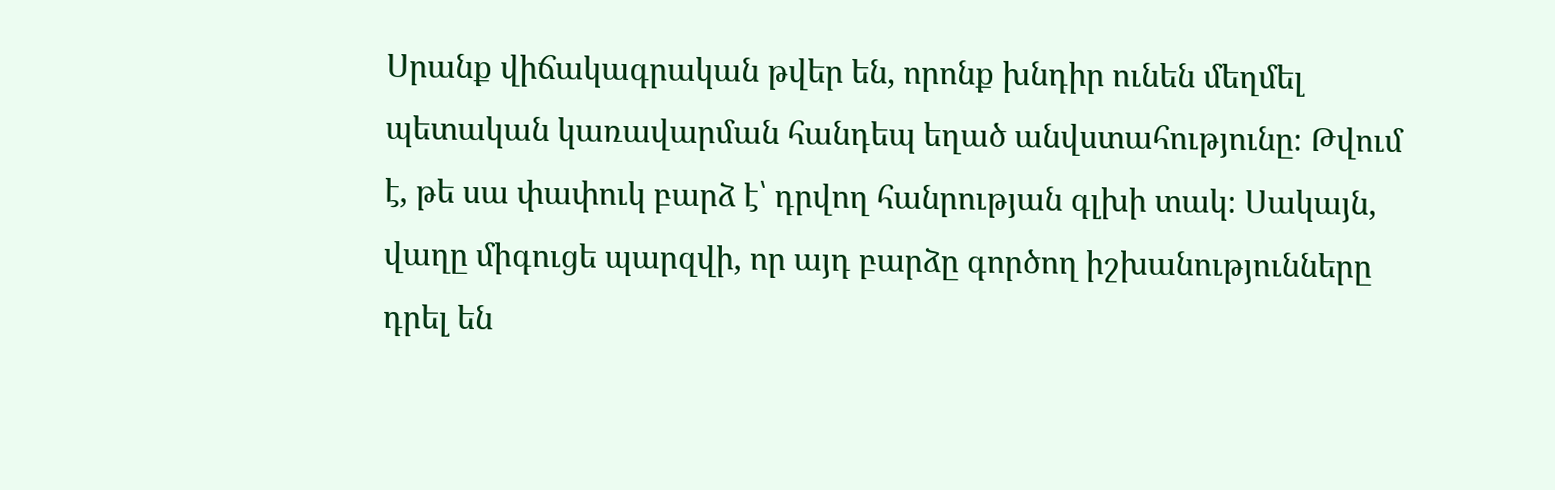Սրանք վիճակագրական թվեր են, որոնք խնդիր ունեն մեղմել պետական կառավարման հանդեպ եղած անվստահությունը։ Թվում է, թե սա փափուկ բարձ է՝ դրվող հանրության գլխի տակ։ Սակայն, վաղը միգուցե պարզվի, որ այդ բարձը գործող իշխանությունները դրել են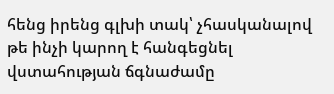հենց իրենց գլխի տակ՝ չհասկանալով թե ինչի կարող է հանգեցնել վստահության ճգնաժամը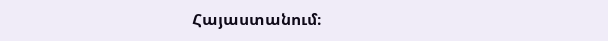Հայաստանում։